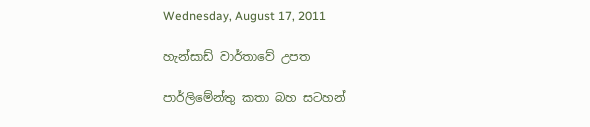Wednesday, August 17, 2011

හැන්සාඩ් වාර්තාවේ උපත

පාර්ලිමේන්තු කතා බහ සටහන්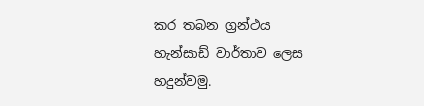කර තබන ග්‍රන්ථය හැන්සාඩ් වාර්තාව ලෙස හදුන්වමු.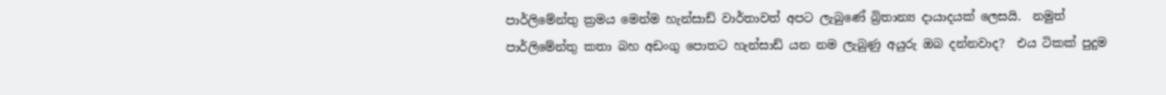පාර්ලිමේන්තු ක්‍රමය මෙන්ම හැන්සාඩ් වාර්තාවත් අපට ලැබුණේ බ්‍රිතාන්‍ය දායාදයක් ලෙසයි.  නමුත් පාර්ලිමේන්තු කතා බහ අඩංගු පොතට හැන්සාඩ් යන නම ලැබුණු අයුරු ඔබ දන්නවාද?  එය ටිකක් පුදුම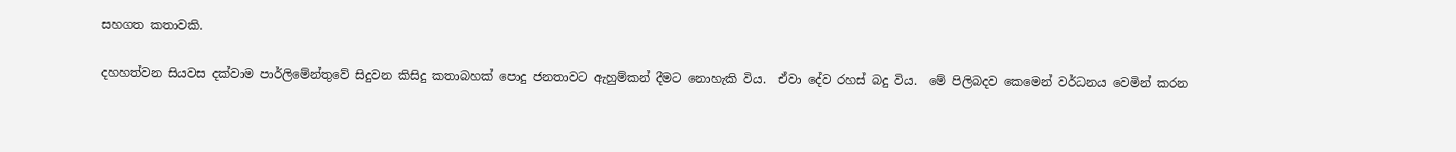සහගත කතාවකි.

දහහත්වන සියවස දක්වාම පාර්ලිමේන්තුවේ සිදුවන කිසිදු කතාබහක් පොදු ජනතාවට ඇහුම්කන් දීමට නොහැකි විය.  ඒවා දේව රහස් බදු විය.  මේ පිලිබදව කෙමෙන් වර්ධනය වෙමින් කරන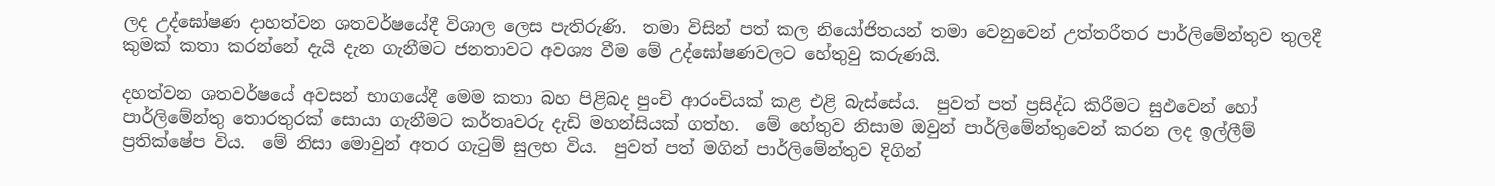ලද උද්ඝෝෂණ දාහත්වන ශතවර්ෂයේදී විශාල ලෙස පැතිරුණි.  තමා විසින් පත් කල නියෝජිතයන් තමා වෙනුවෙන් උත්තරීතර පාර්ලිමේන්තුව තුලදී කුමක් කතා කරන්නේ දැයි දැන ගැනීමට ජනතාවට අවශ්‍ය වීම මේ උද්ඝෝෂණවලට හේතුවු කරුණයි.

දහත්වන ශතවර්ෂයේ අවසන් භාගයේදී මෙම කතා බහ පිළිබද පුංචි ආරංචියක් කළ එළි බැස්සේය.  පුවත් පත් ප්‍රසිද්ධ කිරීමට සුඵවෙන් හෝ පාර්ලිමේන්තු තොරතුරක් සොයා ගැනීමට කර්තෘවරු දැඩි මහන්සියක් ගත්හ.  මේ හේතුව නිසාම ඔවුන් පාර්ලිමේන්තුවෙන් කරන ලද ඉල්ලීම් ප්‍රතික්ෂේප විය.  මේ නිසා මොවුන් අතර ගැටුම් සුලභ විය.  පුවත් පත් මගින් පාර්ලිමේන්තුව දිගින්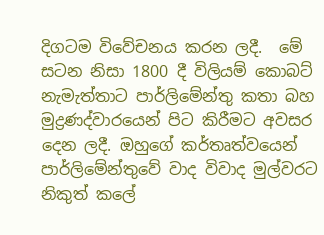දිගටම විවේචනය කරන ලදී.  මේ සටන නිසා 1800 දී විලියම් කොබට් නැමැත්තාට පාර්ලිමේන්තු කතා බහ මුද්‍රණද්වාරයෙන් පිට කිරීමට අවසර දෙන ලදී. ඔහුගේ කර්තෘත්වයෙන් පාර්ලිමේන්තුවේ වාද විවාද මුල්වරට නිකුත් කලේ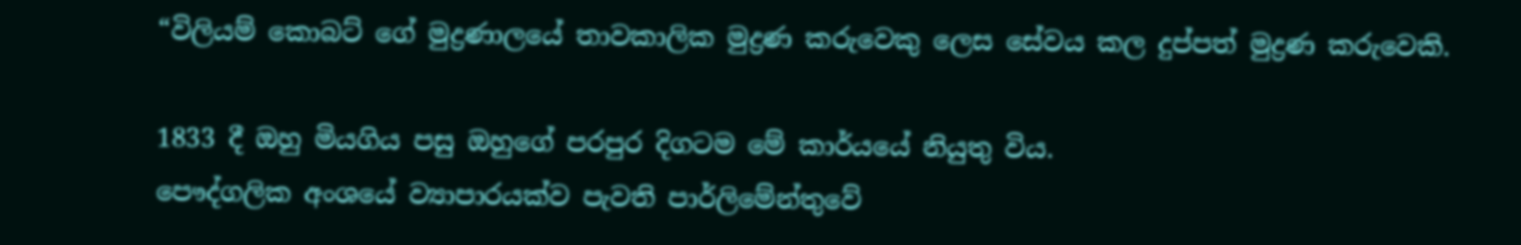“විලියම් කොබට් ගේ මුද්‍රණාලයේ තාවකාලික මුද්‍රණ කරුවෙකු ලෙස සේවය කල දුප්පත් මුද්‍රණ කරුවෙකි.

1833 දී ඔහු මියගිය පසු ඔහුගේ පරපුර දිගටම මේ කාර්යයේ නියුතු විය.
පෞද්ගලික අංශයේ ව්‍යාපාරයක්ව පැවති පාර්ලිමේන්තුවේ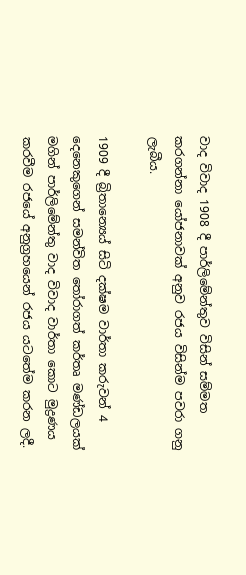වාද විවාද 1908 දී පාර්ලිමේන්තුව විසින් සම්මත කරගන්නා යෝජනාවක් අනුව රජය විසින්ම පවරා ගනු ලැබීය.

1909 දී බ්‍රිතාන්‍යෙය් සිටි දක්ෂම වාර්තා කරුවන් 4 දෙනෙකුගෙන් සමන්විත තෝරාගත් කර්තෘ මණ්ඩලයක් මගින් පාර්ලිමේන්තු වාද විවාද වාර්තා කොට මුද්‍රණය කරවීම රජයේ අනුග්‍රහයෙන් රජය යටතේම කරන ලදී.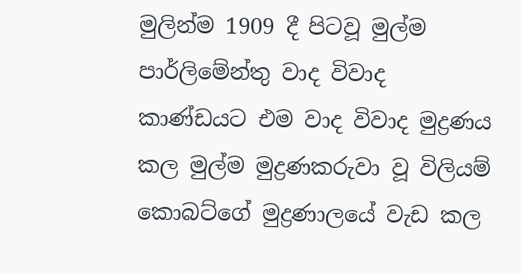මුලින්ම 1909 දී පිටවූ මුල්ම පාර්ලිමේන්තු වාද විවාද කාණ්ඩයට එම වාද විවාද මුද්‍රණය කල මුල්ම මුද්‍රණකරුවා වූ විලියම් කොබට්ගේ මුද්‍රණාලයේ වැඩ කල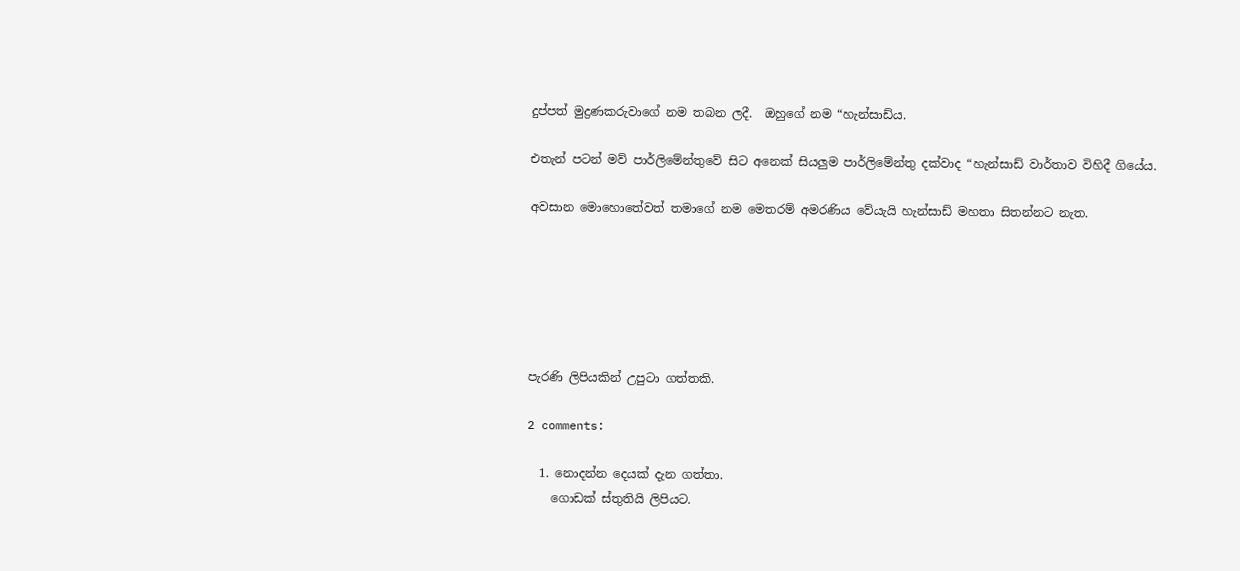දුප්පත් මුද්‍රණකරුවාගේ නම තබන ලදී.  ඔහුගේ නම “හැන්සාඩ්ය.

එතැන් පටන් මව් පාර්ලිමේන්තුවේ සිට අනෙක් සියලුම පාර්ලිමේන්තු දක්වාද “හැන්සාඩ් වාර්තාව විහිදී ගියේය.

අවසාන මොහොතේවත් තමාගේ නම මෙතරම් අමරණිය වේයැයි හැන්සාඩ් මහතා සිතන්නට නැත.






පැරණි ලිපියකින් උපුටා ගත්තකි.

2 comments:

  1. නොදන්න දෙයක් දැන ගත්තා.
    ගොඩක් ස්තුතියි ලිපියට.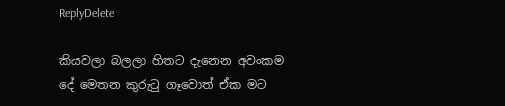ReplyDelete

කියවලා බලලා හිතට දැනෙන අවංකම දේ මෙතන කුරුටු ගෑවොත් ඒක මට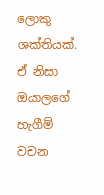ලොකු ශක්තියක්. ඒ නිසා ඔයාලගේ හැගීම් වචන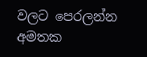වලට පෙරලන්න අමතක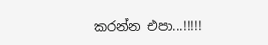කරන්න එපා...!!!!!